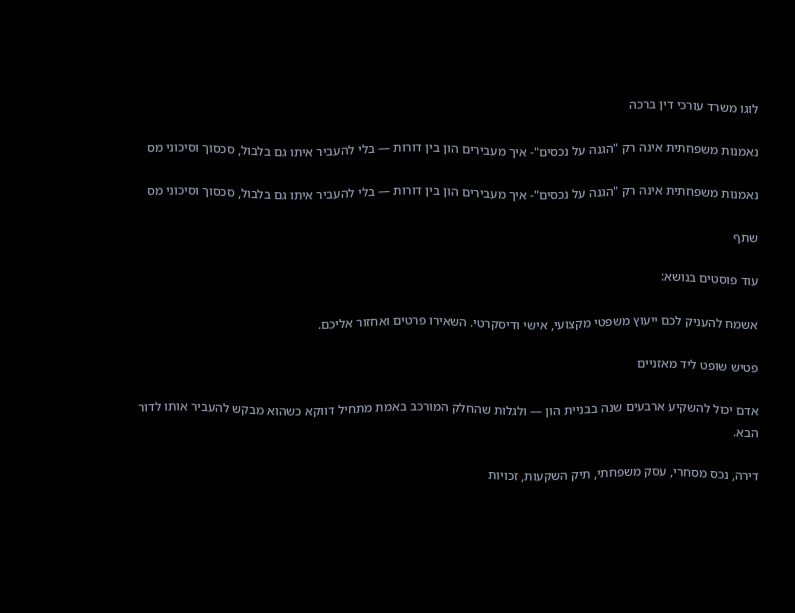לוגו משרד עורכי דין ברכה

נאמנות משפחתית אינה רק "הגנה על נכסים"- איך מעבירים הון בין דורות — בלי להעביר איתו גם בלבול, סכסוך וסיכוני מס

נאמנות משפחתית אינה רק "הגנה על נכסים"- איך מעבירים הון בין דורות — בלי להעביר איתו גם בלבול, סכסוך וסיכוני מס

שתף

עוד פוסטים בנושא:

אשמח להעניק לכם ייעוץ משפטי מקצועי, אישי ודיסקרטי. השאירו פרטים ואחזור אליכם.

פטיש שופט ליד מאזניים

אדם יכול להשקיע ארבעים שנה בבניית הון — ולגלות שהחלק המורכב באמת מתחיל דווקא כשהוא מבקש להעביר אותו לדור הבא.

דירה, נכס מסחרי, עסק משפחתי, תיק השקעות, זכויות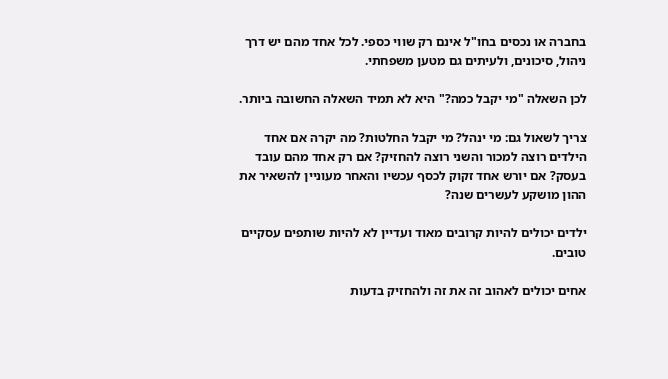בחברה או נכסים בחו"ל אינם רק שווי כספי. לכל אחד מהם יש דרך ניהול, סיכונים, ולעיתים גם מטען משפחתי.

לכן השאלה "מי יקבל כמה?" היא לא תמיד השאלה החשובה ביותר.

צריך לשאול גם: מי ינהל? מי יקבל החלטות? מה יקרה אם אחד הילדים רוצה למכור והשני רוצה להחזיק? אם רק אחד מהם עובד בעסק? אם יורש אחד זקוק לכסף עכשיו והאחר מעוניין להשאיר את ההון מושקע לעשרים שנה?

ילדים יכולים להיות קרובים מאוד ועדיין לא להיות שותפים עסקיים טובים.

אחים יכולים לאהוב זה את זה ולהחזיק בדעות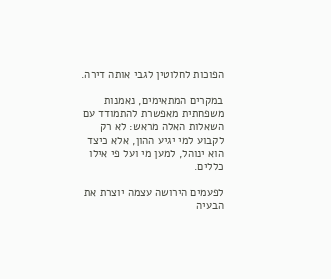הפוכות לחלוטין לגבי אותה דירה.

במקרים המתאימים, נאמנות משפחתית מאפשרת להתמודד עם השאלות האלה מראש: לא רק לקבוע למי יגיע ההון, אלא כיצד הוא ינוהל, למען מי ועל פי אילו כללים.

לפעמים הירושה עצמה יוצרת את הבעיה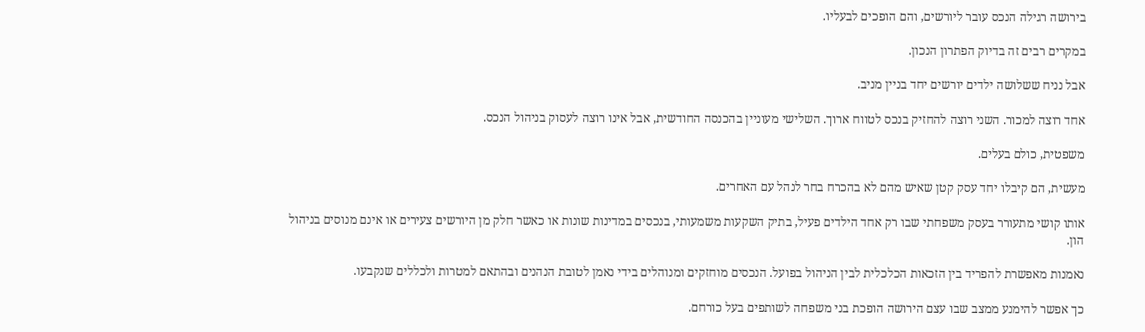בירושה רגילה הנכס עובר ליורשים, והם הופכים לבעליו.

במקרים רבים זה בדיוק הפתרון הנכון.

אבל נניח ששלושה ילדים יורשים יחד בניין מניב.

אחד רוצה למכור. השני רוצה להחזיק בנכס לטווח ארוך. השלישי מעוניין בהכנסה החודשית, אבל אינו רוצה לעסוק בניהול הנכס.

משפטית, כולם בעלים.

מעשית, הם קיבלו יחד עסק קטן שאיש מהם לא בהכרח בחר לנהל עם האחרים.

אותו קושי מתעורר בעסק משפחתי שבו רק אחד הילדים פעיל, בתיק השקעות משמעותי, בנכסים במדינות שונות או כאשר חלק מן היורשים צעירים או אינם מנוסים בניהול הון.

נאמנות מאפשרת להפריד בין הזכאות הכלכלית לבין הניהול בפועל. הנכסים מוחזקים ומנוהלים בידי נאמן לטובת הנהנים ובהתאם למטרות ולכללים שנקבעו.

כך אפשר להימנע ממצב שבו עצם הירושה הופכת בני משפחה לשותפים בעל כורחם.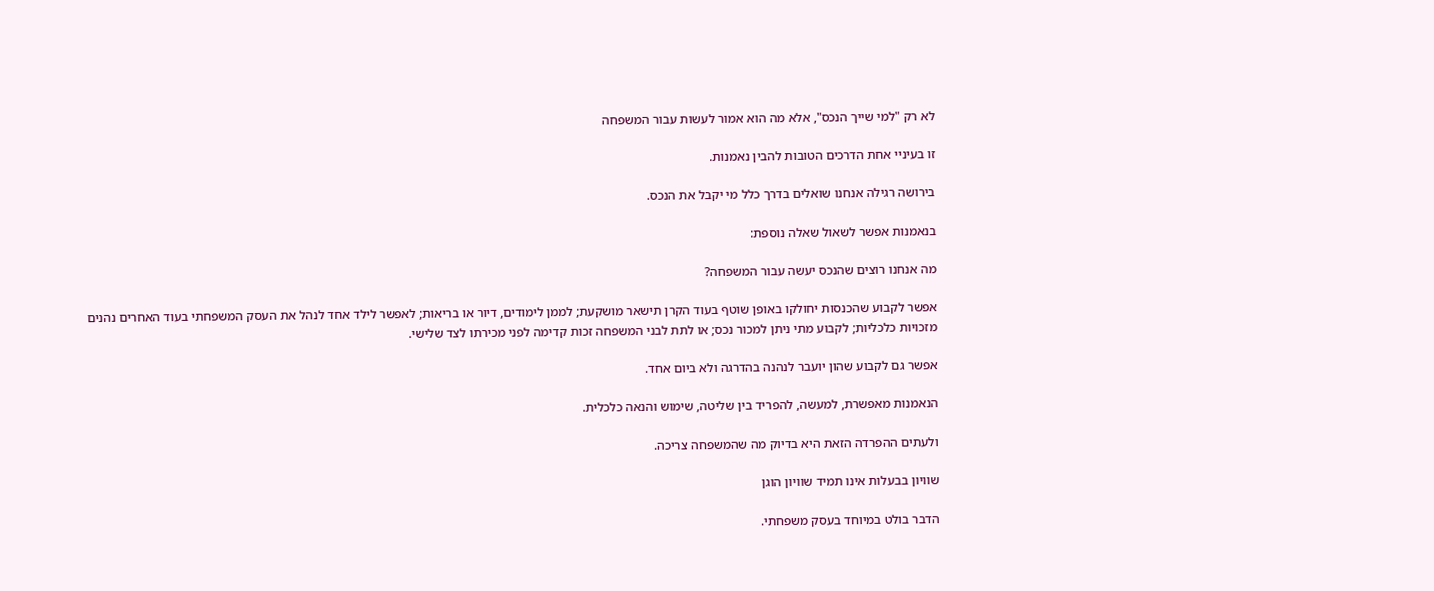לא רק "למי שייך הנכס", אלא מה הוא אמור לעשות עבור המשפחה

זו בעיניי אחת הדרכים הטובות להבין נאמנות.

בירושה רגילה אנחנו שואלים בדרך כלל מי יקבל את הנכס.

בנאמנות אפשר לשאול שאלה נוספת:

מה אנחנו רוצים שהנכס יעשה עבור המשפחה?

אפשר לקבוע שהכנסות יחולקו באופן שוטף בעוד הקרן תישאר מושקעת; לממן לימודים, דיור או בריאות; לאפשר לילד אחד לנהל את העסק המשפחתי בעוד האחרים נהנים מזכויות כלכליות; לקבוע מתי ניתן למכור נכס; או לתת לבני המשפחה זכות קדימה לפני מכירתו לצד שלישי.

אפשר גם לקבוע שהון יועבר לנהנה בהדרגה ולא ביום אחד.

הנאמנות מאפשרת, למעשה, להפריד בין שליטה, שימוש והנאה כלכלית.

ולעתים ההפרדה הזאת היא בדיוק מה שהמשפחה צריכה.

שוויון בבעלות אינו תמיד שוויון הוגן

הדבר בולט במיוחד בעסק משפחתי.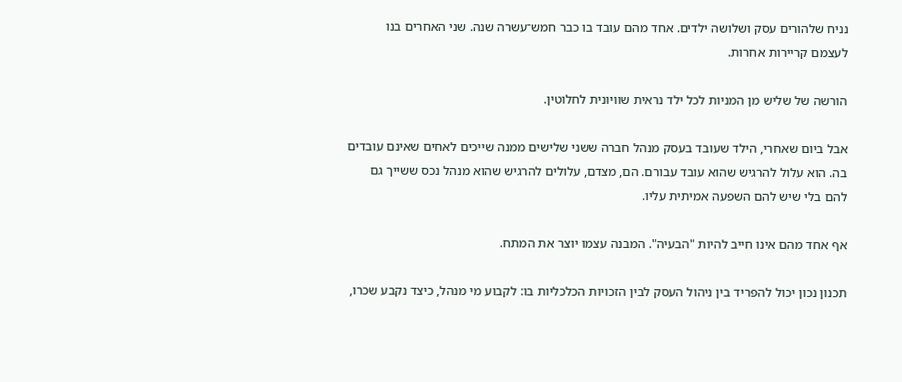נניח שלהורים עסק ושלושה ילדים. אחד מהם עובד בו כבר חמש־עשרה שנה. שני האחרים בנו לעצמם קריירות אחרות.

הורשה של שליש מן המניות לכל ילד נראית שוויונית לחלוטין.

אבל ביום שאחרי, הילד שעובד בעסק מנהל חברה ששני שלישים ממנה שייכים לאחים שאינם עובדים בה. הוא עלול להרגיש שהוא עובד עבורם. הם, מצדם, עלולים להרגיש שהוא מנהל נכס ששייך גם להם בלי שיש להם השפעה אמיתית עליו.

אף אחד מהם אינו חייב להיות "הבעיה". המבנה עצמו יוצר את המתח.

תכנון נכון יכול להפריד בין ניהול העסק לבין הזכויות הכלכליות בו: לקבוע מי מנהל, כיצד נקבע שכרו,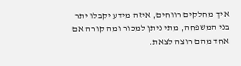איך מחלקים רווחים, איזה מידע יקבלו יתר בני המשפחה, מתי ניתן למכור ומה קורה אם אחד מהם רוצה לצאת.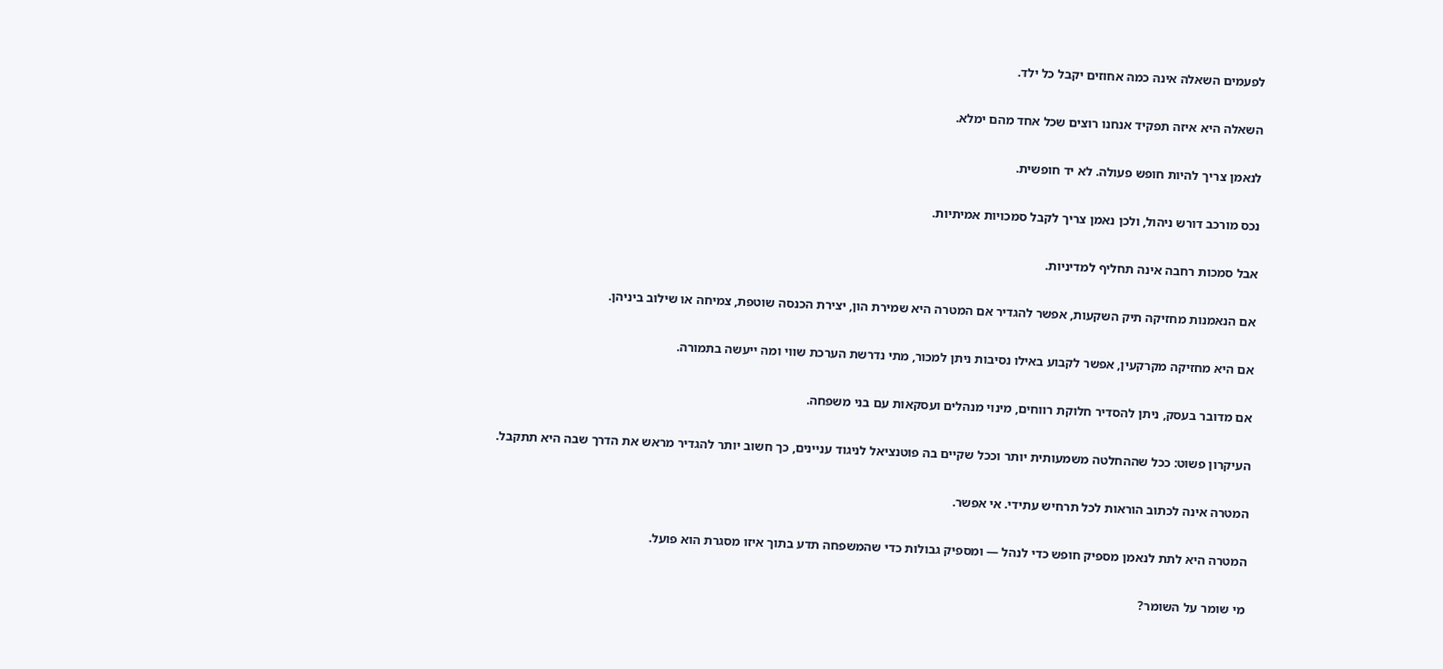לפעמים השאלה אינה כמה אחוזים יקבל כל ילד.

השאלה היא איזה תפקיד אנחנו רוצים שכל אחד מהם ימלא.

לנאמן צריך להיות חופש פעולה. לא יד חופשית.

נכס מורכב דורש ניהול, ולכן נאמן צריך לקבל סמכויות אמיתיות.

אבל סמכות רחבה אינה תחליף למדיניות.

אם הנאמנות מחזיקה תיק השקעות, אפשר להגדיר אם המטרה היא שמירת הון, יצירת הכנסה שוטפת, צמיחה או שילוב ביניהן.

אם היא מחזיקה מקרקעין, אפשר לקבוע באילו נסיבות ניתן למכור, מתי נדרשת הערכת שווי ומה ייעשה בתמורה.

אם מדובר בעסק, ניתן להסדיר חלוקת רווחים, מינוי מנהלים ועסקאות עם בני משפחה.

העיקרון פשוט: ככל שההחלטה משמעותית יותר וככל שקיים בה פוטנציאל לניגוד עניינים, כך חשוב יותר להגדיר מראש את הדרך שבה היא תתקבל.

המטרה אינה לכתוב הוראות לכל תרחיש עתידי. אי אפשר.

המטרה היא לתת לנאמן מספיק חופש כדי לנהל — ומספיק גבולות כדי שהמשפחה תדע בתוך איזו מסגרת הוא פועל.

מי שומר על השומר?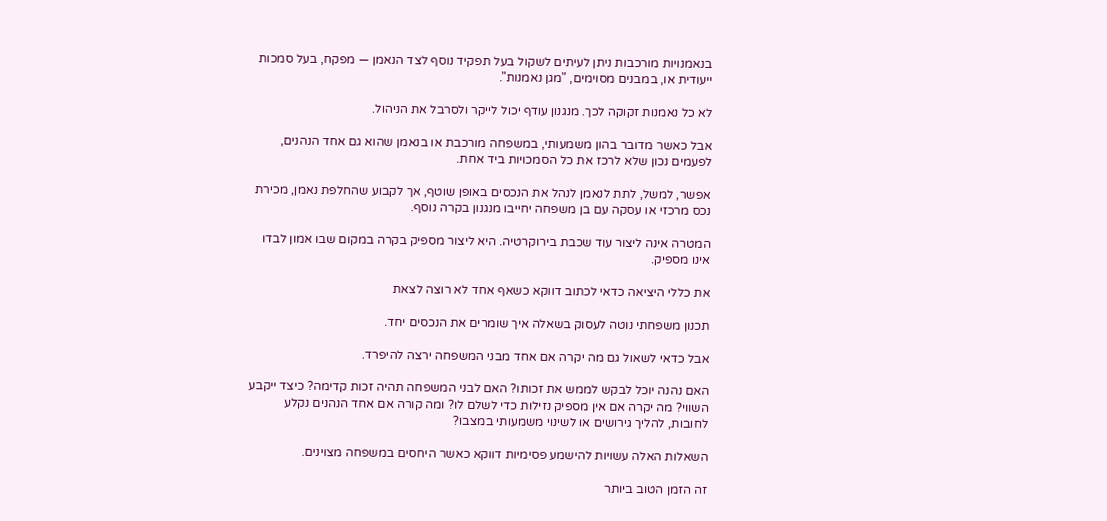בנאמנויות מורכבות ניתן לעיתים לשקול בעל תפקיד נוסף לצד הנאמן — מפקח, בעל סמכות ייעודית או, במבנים מסוימים, "מגן נאמנות".

לא כל נאמנות זקוקה לכך. מנגנון עודף יכול לייקר ולסרבל את הניהול.

אבל כאשר מדובר בהון משמעותי, במשפחה מורכבת או בנאמן שהוא גם אחד הנהנים, לפעמים נכון שלא לרכז את כל הסמכויות ביד אחת.

אפשר, למשל, לתת לנאמן לנהל את הנכסים באופן שוטף, אך לקבוע שהחלפת נאמן, מכירת נכס מרכזי או עסקה עם בן משפחה יחייבו מנגנון בקרה נוסף.

המטרה אינה ליצור עוד שכבת בירוקרטיה. היא ליצור מספיק בקרה במקום שבו אמון לבדו אינו מספיק.

את כללי היציאה כדאי לכתוב דווקא כשאף אחד לא רוצה לצאת

תכנון משפחתי נוטה לעסוק בשאלה איך שומרים את הנכסים יחד.

אבל כדאי לשאול גם מה יקרה אם אחד מבני המשפחה ירצה להיפרד.

האם נהנה יוכל לבקש לממש את זכותו? האם לבני המשפחה תהיה זכות קדימה? כיצד ייקבע השווי? מה יקרה אם אין מספיק נזילות כדי לשלם לו? ומה קורה אם אחד הנהנים נקלע לחובות, להליך גירושים או לשינוי משמעותי במצבו?

השאלות האלה עשויות להישמע פסימיות דווקא כאשר היחסים במשפחה מצוינים.

זה הזמן הטוב ביותר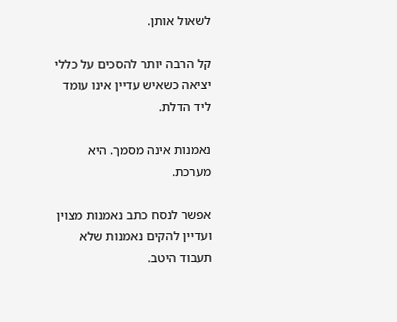לשאול אותן.

קל הרבה יותר להסכים על כללי יציאה כשאיש עדיין אינו עומד ליד הדלת.

נאמנות אינה מסמך. היא מערכת.

אפשר לנסח כתב נאמנות מצוין ועדיין להקים נאמנות שלא תעבוד היטב.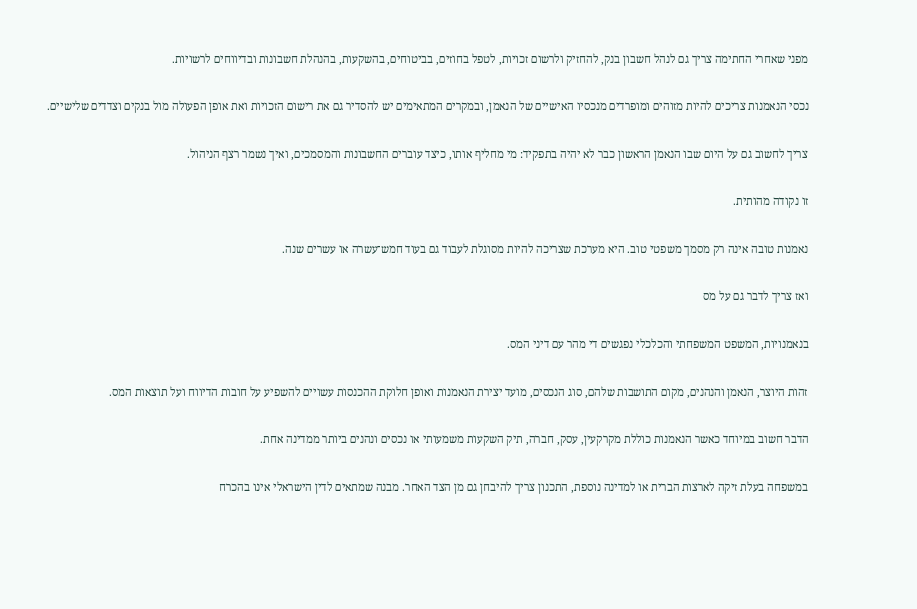מפני שאחרי החתימה צריך גם לנהל חשבון בנק, להחזיק ולרשום זכויות, לטפל בחוזים, בביטוחים, בהשקעות, בהנהלת חשבונות ובדיווחים לרשויות.

נכסי הנאמנות צריכים להיות מזוהים ומופרדים מנכסיו האישיים של הנאמן, ובמקרים המתאימים יש להסדיר גם את רישום הזכויות ואת אופן הפעולה מול בנקים וצדדים שלישיים.

צריך לחשוב גם על היום שבו הנאמן הראשון כבר לא יהיה בתפקיד: מי מחליף אותו, כיצד עוברים החשבונות והמסמכים, ואיך נשמר רצף הניהול.

זו נקודה מהותית.

נאמנות טובה אינה רק מסמך משפטי טוב. היא מערכת שצריכה להיות מסוגלת לעבוד גם בעוד חמש־עשרה או עשרים שנה.

ואז צריך לדבר גם על מס

בנאמנויות, המשפט המשפחתי והכלכלי נפגשים די מהר עם דיני המס.

זהות היוצר, הנאמן והנהנים, מקום התושבות שלהם, סוג הנכסים, מועד יצירת הנאמנות ואופן חלוקת ההכנסות עשויים להשפיע על חובות הדיווח ועל תוצאות המס.

הדבר חשוב במיוחד כאשר הנאמנות כוללת מקרקעין, עסק, חברה, תיק השקעות משמעותי או נכסים ונהנים ביותר ממדינה אחת.

במשפחה בעלת זיקה לארצות הברית או למדינה נוספת, התכנון צריך להיבחן גם מן הצד האחר. מבנה שמתאים לדין הישראלי אינו בהכרח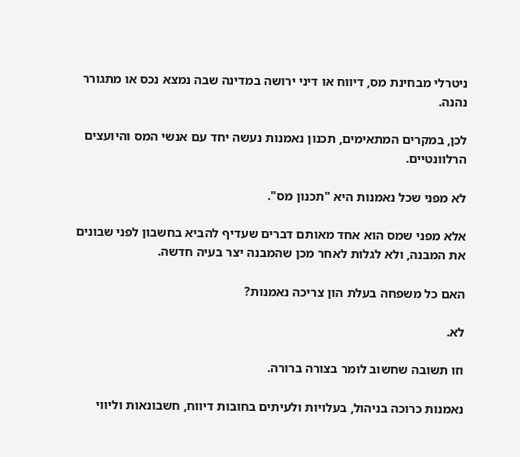ניטרלי מבחינת מס, דיווח או דיני ירושה במדינה שבה נמצא נכס או מתגורר נהנה.

לכן, במקרים המתאימים, תכנון נאמנות נעשה יחד עם אנשי המס והיועצים הרלוונטיים.

לא מפני שכל נאמנות היא "תכנון מס".

אלא מפני שמס הוא אחד מאותם דברים שעדיף להביא בחשבון לפני שבונים את המבנה, ולא לגלות לאחר מכן שהמבנה יצר בעיה חדשה.

האם כל משפחה בעלת הון צריכה נאמנות?

לא.

וזו תשובה שחשוב לומר בצורה ברורה.

נאמנות כרוכה בניהול, בעלויות ולעיתים בחובות דיווח, חשבונאות וליווי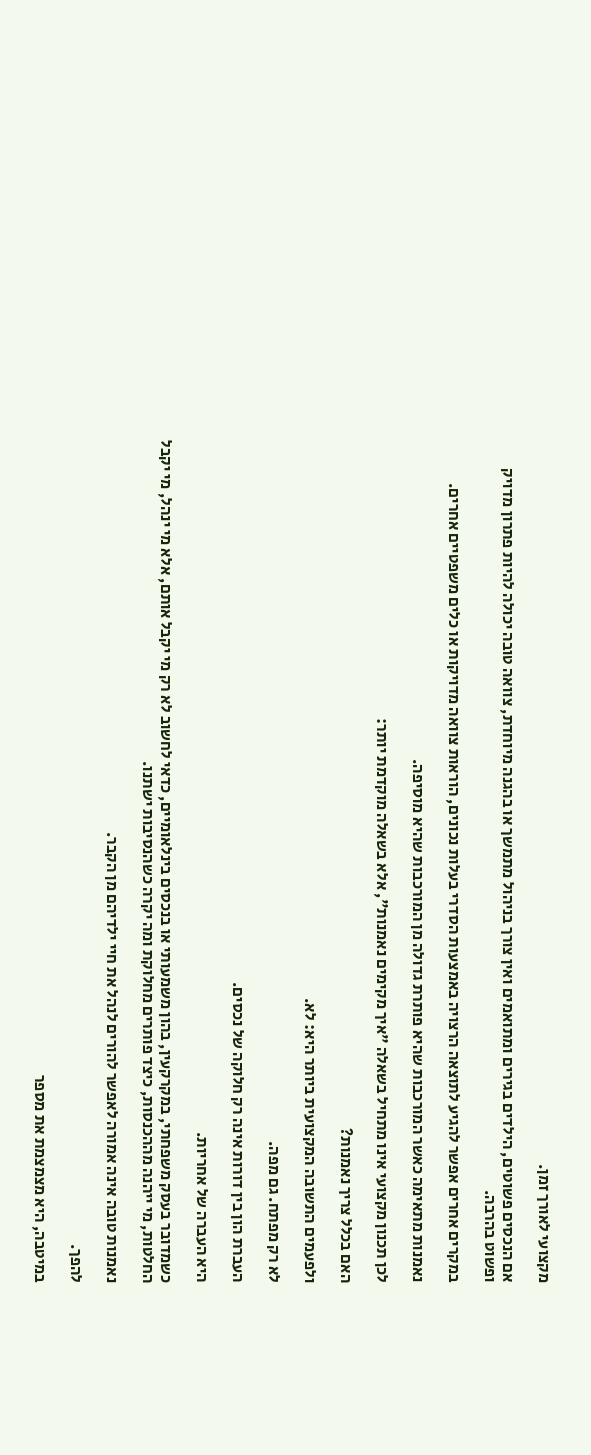מקצועי לאורך זמן.

אם הנכסים פשוטים, הילדים בגירים ומתואמים ואין צורך בניהול מתמשך או בהגנה מיוחדת, צוואה טובה יכולה להיות פתרון מדויק ופשוט בהרבה.

במקרים אחרים אפשר להגיע לתוצאה הרצויה באמצעות הסדרי בעלות נכונים, הוראות צוואה מדויקות או כלים משפטיים אחרים.

נאמנות מתאימה כאשר המורכבות שהיא פותרת גדולה מן המורכבות שהיא מוסיפה.

לכן תכנון מקצועי אינו מתחיל בשאלה "איך מקימים נאמנות", אלא בשאלה מוקדמת יותר:

האם בכלל צריך נאמנות?

ולפעמים התשובה המקצועית ביותר היא: לא.

לא רק מפתח. גם מפה.

העברת הון בין דורות אינה רק חלוקה של נכסים.

היא העברה של אחריות.

כשמדובר בעסק משפחתי, במקרקעין, בהון משמעותי או בנכסים בינלאומיים, כדאי לחשוב לא רק מי יקבל אותם, אלא מי ינהל, מי יקבל החלטות, מי ייהנה מההכנסות, כיצד פותרים מחלוקת ומה יקרה כשהנסיבות ישתנו.

נאמנות טובה אינה אמורה לאפשר להורים לנהל את חיי ילדיהם מן הקבר.

להפך.

במיטבה, היא מצמצמת את מספר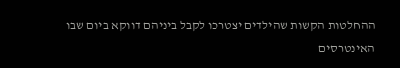ההחלטות הקשות שהילדים יצטרכו לקבל ביניהם דווקא ביום שבו האינטרסים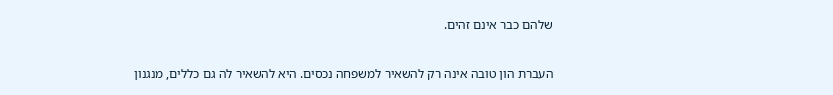שלהם כבר אינם זהים.

העברת הון טובה אינה רק להשאיר למשפחה נכסים. היא להשאיר לה גם כללים, מנגנון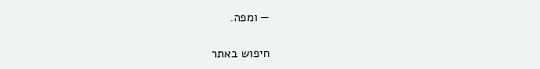— ומפה.

חיפוש באתר